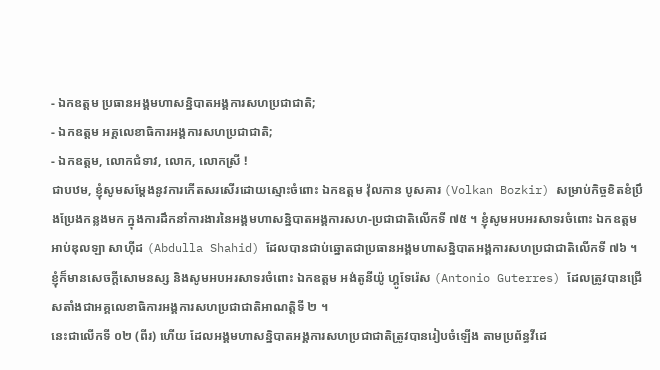- ឯកឧត្តម ប្រធានអង្គមហាសន្និបាតអង្គការសហប្រជាជាតិ;
- ឯកឧត្តម អគ្គលេខាធិការអង្គការសហប្រជាជាតិ;
- ឯកឧត្តម, លោកជំទាវ, លោក, លោកស្រី !
ជាបឋម, ខ្ញុំសូមសម្តែងនូវការកើតសរសើរដោយស្មោះចំពោះ ឯកឧត្តម វ៉ុលកាន បូសគារ (Volkan Bozkir) សម្រាប់កិច្ចខិតខំប្រឹងប្រែងកន្លងមក ក្នុងការដឹកនាំការងារនៃអង្គមហាសន្និបាតអង្គការសហ-ប្រជាជាតិលើកទី ៧៥ ។ ខ្ញុំសូមអបអរសាទរចំពោះ ឯកឧត្តម អាប់ឌុលឡា សាហ៊ីដ (Abdulla Shahid) ដែលបានជាប់ឆ្នោតជាប្រធានអង្គមហាសន្និបាតអង្គការសហប្រជាជាតិលើកទី ៧៦ ។ ខ្ញុំក៏មានសេចក្តីសោមនស្ស និងសូមអបអរសាទរចំពោះ ឯកឧត្តម អង់តូនីយ៉ូ ហ្គូទែរ៉េស (Antonio Guterres) ដែលត្រូវបានជ្រើសតាំងជាអគ្គលេខាធិការអង្គការសហប្រជាជាតិអាណត្តិទី ២ ។
នេះជាលើកទី ០២ (ពីរ) ហើយ ដែលអង្គមហាសន្និបាតអង្គការសហប្រជាជាតិត្រូវបានរៀបចំឡើង តាមប្រព័ន្ធវីដេ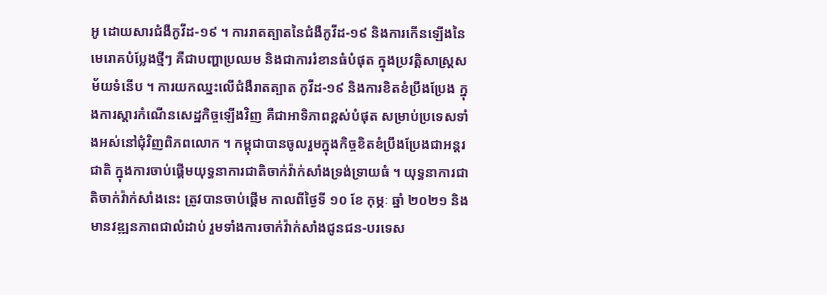អូ ដោយសារជំងឺកូវីដ-១៩ ។ ការរាតត្បាតនៃជំងឺកូវីដ-១៩ និងការកើនឡើងនៃមេរោគបំប្លែងថ្មីៗ គឺជាបញ្ហាប្រឈម និងជាការរំខានធំបំផុត ក្នុងប្រវត្តិសាស្ត្រសម័យទំនើប ។ ការយកឈ្នះលើជំងឺរាតត្បាត កូវីដ-១៩ និងការខិតខំប្រឹងប្រែង ក្នុងការស្តារកំណើនសេដ្ឋកិច្ចឡើងវិញ គឺជាអាទិភាពខ្ពស់បំផុត សម្រាប់ប្រទេសទាំងអស់នៅជុំវិញពិភពលោក ។ កម្ពុជាបានចូលរួមក្នុងកិច្ចខិតខំប្រឹងប្រែងជាអន្តរជាតិ ក្នុងការចាប់ផ្តើមយុទ្ធនាការជាតិចាក់វ៉ាក់សាំងទ្រង់ទ្រាយធំ ។ យុទ្ធនាការជាតិចាក់វ៉ាក់សាំងនេះ ត្រូវបានចាប់ផ្តើម កាលពីថ្ងៃទី ១០ ខែ កុម្ភៈ ឆ្នាំ ២០២១ និងមានវឌ្ឍនភាពជាលំដាប់ រួមទាំងការចាក់វ៉ាក់សាំងជូនជន-បរទេស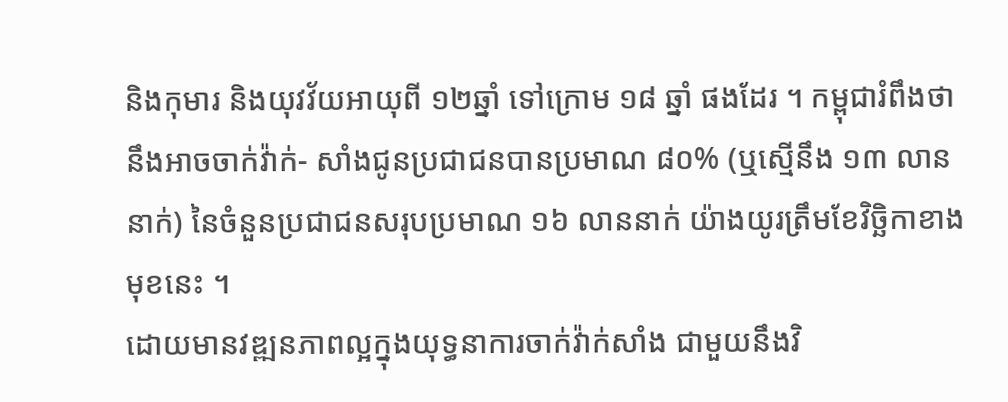និងកុមារ និងយុវវ័យអាយុពី ១២ឆ្នាំ ទៅក្រោម ១៨ ឆ្នាំ ផងដែរ ។ កម្ពុជារំពឹងថានឹងអាចចាក់វ៉ាក់- សាំងជូនប្រជាជនបានប្រមាណ ៨០% (ឬស្មើនឹង ១៣ លាននាក់) នៃចំនួនប្រជាជនសរុបប្រមាណ ១៦ លាននាក់ យ៉ាងយូរត្រឹមខែវិច្ឆិកាខាងមុខនេះ ។
ដោយមានវឌ្ឍនភាពល្អក្នុងយុទ្ធនាការចាក់វ៉ាក់សាំង ជាមួយនឹងវិ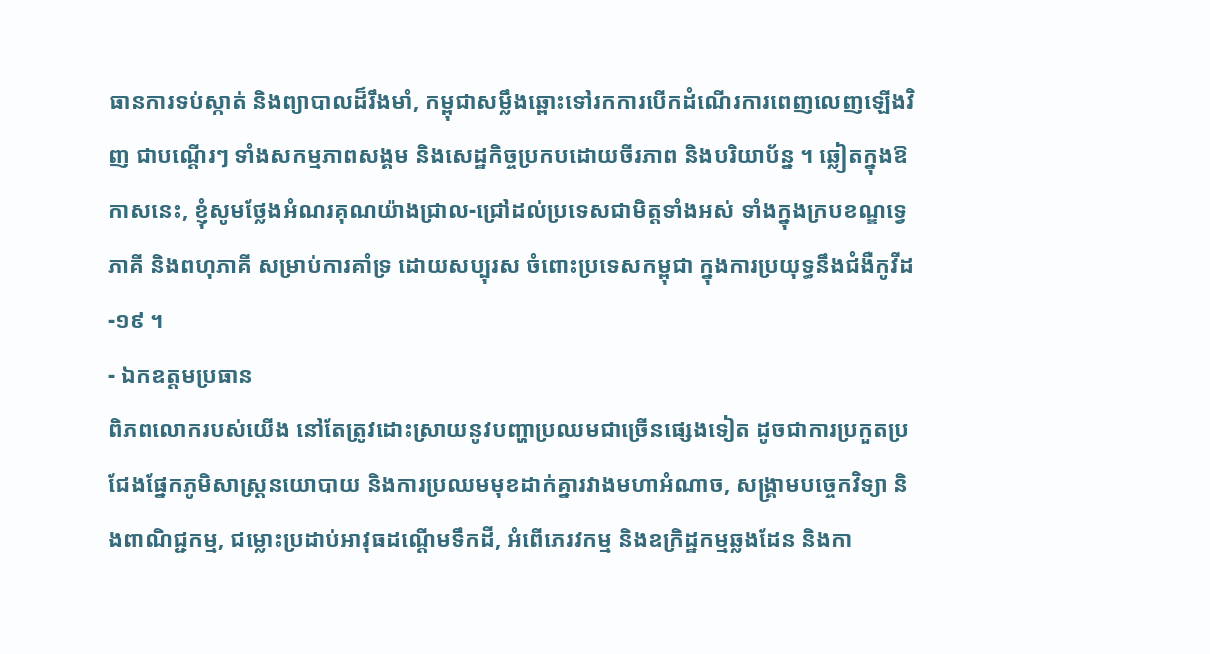ធានការទប់ស្កាត់ និងព្យាបាលដ៏រឹងមាំ, កម្ពុជាសម្លឹងឆ្ពោះទៅរកការបើកដំណើរការពេញលេញឡើងវិញ ជាបណ្តើរៗ ទាំងសកម្មភាពសង្គម និងសេដ្ឋកិច្ចប្រកបដោយចីរភាព និងបរិយាប័ន្ន ។ ឆ្លៀតក្នុងឱកាសនេះ, ខ្ញុំសូមថ្លែងអំណរគុណយ៉ាងជ្រាល-ជ្រៅដល់ប្រទេសជាមិត្តទាំងអស់ ទាំងក្នុងក្របខណ្ឌទ្វេភាគី និងពហុភាគី សម្រាប់ការគាំទ្រ ដោយសប្បុរស ចំពោះប្រទេសកម្ពុជា ក្នុងការប្រយុទ្ធនឹងជំងឺកូវីដ-១៩ ។
- ឯកឧត្តមប្រធាន
ពិភពលោករបស់យើង នៅតែត្រូវដោះស្រាយនូវបញ្ហាប្រឈមជាច្រើនផ្សេងទៀត ដូចជាការប្រកួតប្រជែងផ្នែកភូមិសាស្ត្រនយោបាយ និងការប្រឈមមុខដាក់គ្នារវាងមហាអំណាច, សង្គ្រាមបច្ចេកវិទ្យា និងពាណិជ្ជកម្ម, ជម្លោះប្រដាប់អាវុធដណ្តើមទឹកដី, អំពើភេរវកម្ម និងឧក្រិដ្ឋកម្មឆ្លងដែន និងកា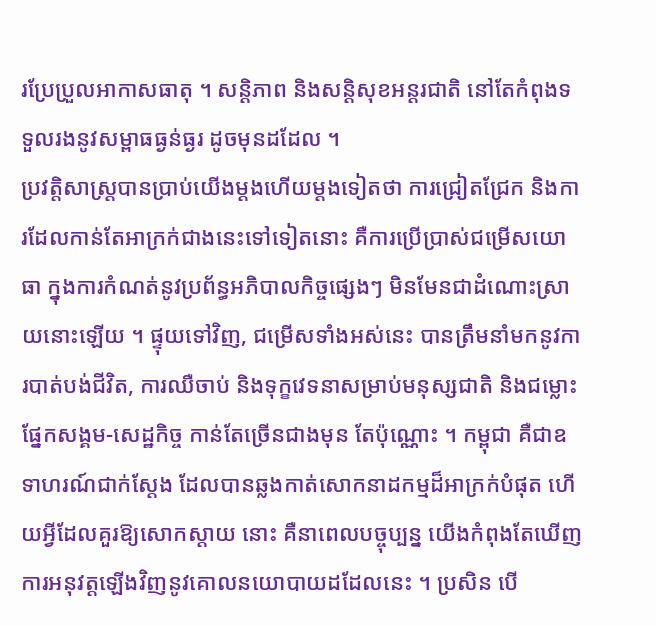រប្រែប្រួលអាកាសធាតុ ។ សន្តិភាព និងសន្តិសុខអន្តរជាតិ នៅតែកំពុងទទួលរងនូវសម្ពាធធ្ងន់ធ្ងរ ដូចមុនដដែល ។
ប្រវត្តិសាស្ត្របានប្រាប់យើងម្តងហើយម្តងទៀតថា ការជ្រៀតជ្រែក និងការដែលកាន់តែអាក្រក់ជាងនេះទៅទៀតនោះ គឺការប្រើប្រាស់ជម្រើសយោធា ក្នុងការកំណត់នូវប្រព័ន្ធអភិបាលកិច្ចផ្សេងៗ មិនមែនជាដំណោះស្រាយនោះឡើយ ។ ផ្ទុយទៅវិញ, ជម្រើសទាំងអស់នេះ បានត្រឹមនាំមកនូវការបាត់បង់ជីវិត, ការឈឺចាប់ និងទុក្ខវេទនាសម្រាប់មនុស្សជាតិ និងជម្លោះផ្នែកសង្គម-សេដ្ឋកិច្ច កាន់តែច្រើនជាងមុន តែប៉ុណ្ណោះ ។ កម្ពុជា គឺជាឧទាហរណ៍ជាក់ស្តែង ដែលបានឆ្លងកាត់សោកនាដកម្មដ៏អាក្រក់បំផុត ហើយអ្វីដែលគួរឱ្យសោកស្តាយ នោះ គឺនាពេលបច្ចុប្បន្ន យើងកំពុងតែឃើញការអនុវត្តឡើងវិញនូវគោលនយោបាយដដែលនេះ ។ ប្រសិន បើ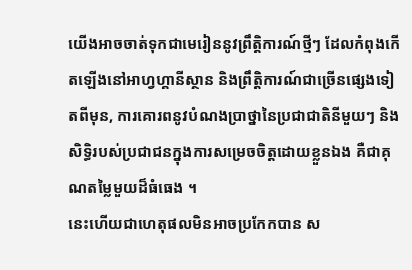យើងអាចចាត់ទុកជាមេរៀននូវព្រឹត្តិការណ៍ថ្មីៗ ដែលកំពុងកើតឡើងនៅអាហ្វហ្គានីស្ថាន និងព្រឹត្តិការណ៍ជាច្រើនផ្សេងទៀតពីមុន, ការគោរពនូវបំណងប្រាថ្នានៃប្រជាជាតិនីមួយៗ និងសិទ្ធិរបស់ប្រជាជនក្នុងការសម្រេចចិត្តដោយខ្លួនឯង គឺជាគុណតម្លៃមួយដ៏ធំធេង ។
នេះហើយជាហេតុផលមិនអាចប្រកែកបាន ស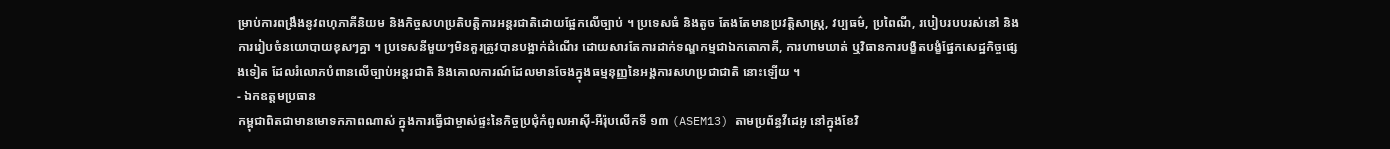ម្រាប់ការពង្រឹងនូវពហុភាគីនិយម និងកិច្ចសហប្រតិបត្តិការអន្តរជាតិដោយផ្អែកលើច្បាប់ ។ ប្រទេសធំ និងតូច តែងតែមានប្រវត្តិសាស្ត្រ, វប្បធម៌, ប្រពៃណី, របៀបរបបរស់នៅ និងការរៀបចំនយោបាយខុសៗគ្នា ។ ប្រទេសនីមួយៗមិនគួរត្រូវបានបង្អាក់ដំណើរ ដោយសារតែការដាក់ទណ្ឌកម្មជាឯកតោភាគី, ការហាមឃាត់ ឬវិធានការបង្ខិតបង្ខំផ្នែកសេដ្ឋកិច្ចផ្សេងទៀត ដែលរំលោភបំពានលើច្បាប់អន្តរជាតិ និងគោលការណ៍ដែលមានចែងក្នុងធម្មនុញ្ញនៃអង្គការសហប្រជាជាតិ នោះឡើយ ។
- ឯកឧត្តមប្រធាន
កម្ពុជាពិតជាមានមោទកភាពណាស់ ក្នុងការធ្វើជាម្ចាស់ផ្ទះនៃកិច្ចប្រជុំកំពូលអាស៊ី-អឺរ៉ុបលើកទី ១៣ (ASEM13) តាមប្រព័ន្ធវីដេអូ នៅក្នុងខែវិ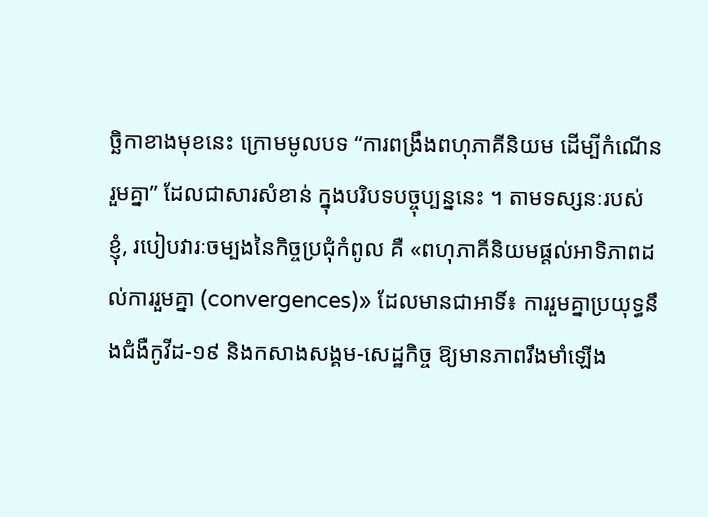ច្ឆិកាខាងមុខនេះ ក្រោមមូលបទ “ការពង្រឹងពហុភាគីនិយម ដើម្បីកំណើនរួមគ្នា” ដែលជាសារសំខាន់ ក្នុងបរិបទបច្ចុប្បន្ននេះ ។ តាមទស្សនៈរបស់ខ្ញុំ, របៀបវារៈចម្បងនៃកិច្ចប្រជុំកំពូល គឺ «ពហុភាគីនិយមផ្តល់អាទិភាពដល់ការរួមគ្នា (convergences)» ដែលមានជាអាទិ៍៖ ការរួមគ្នាប្រយុទ្ធនឹងជំងឺកូវីដ-១៩ និងកសាងសង្គម-សេដ្ឋកិច្ច ឱ្យមានភាពរឹងមាំឡើង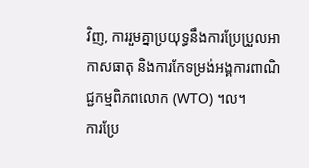វិញ, ការរួមគ្នាប្រយុទ្ធនឹងការប្រែប្រួលអាកាសធាតុ និងការកែទម្រង់អង្គការពាណិជ្ជកម្មពិភពលោក (WTO) ។ល។
ការប្រែ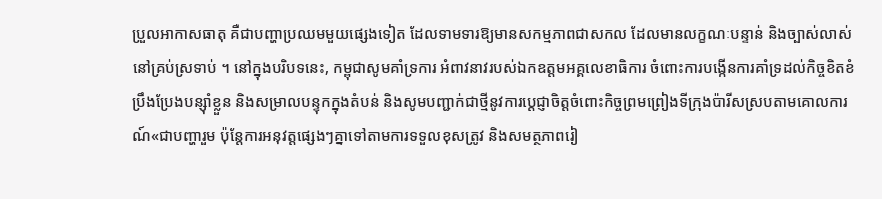ប្រួលអាកាសធាតុ គឺជាបញ្ហាប្រឈមមួយផ្សេងទៀត ដែលទាមទារឱ្យមានសកម្មភាពជាសកល ដែលមានលក្ខណៈបន្ទាន់ និងច្បាស់លាស់នៅគ្រប់ស្រទាប់ ។ នៅក្នុងបរិបទនេះ, កម្ពុជាសូមគាំទ្រការ អំពាវនាវរបស់ឯកឧត្តមអគ្គលេខាធិការ ចំពោះការបង្កើនការគាំទ្រដល់កិច្ចខិតខំប្រឹងប្រែងបន្ស៊ាំខ្លួន និងសម្រាលបន្ទុកក្នុងតំបន់ និងសូមបញ្ជាក់ជាថ្មីនូវការបេ្តជ្ញាចិត្តចំពោះកិច្ចព្រមព្រៀងទីក្រុងប៉ារីសស្របតាមគោលការណ៍«ជាបញ្ហារួម ប៉ុន្តែការអនុវត្តផ្សេងៗគ្នាទៅតាមការទទួលខុសត្រូវ និងសមត្ថភាពរៀ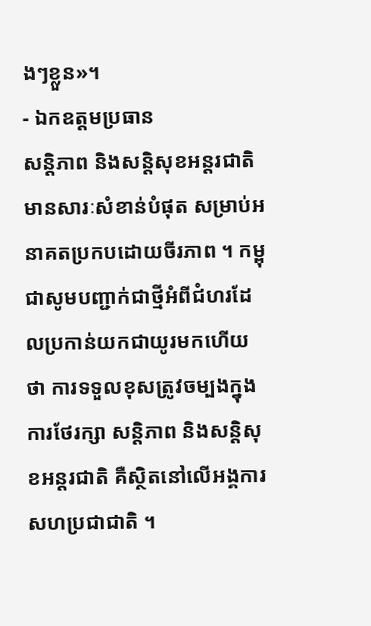ងៗខ្លួន»។
- ឯកឧត្តមប្រធាន
សន្តិភាព និងសន្តិសុខអន្តរជាតិមានសារៈសំខាន់បំផុត សម្រាប់អនាគតប្រកបដោយចីរភាព ។ កម្ពុជាសូមបញ្ជាក់ជាថ្មីអំពីជំហរដែលប្រកាន់យកជាយូរមកហើយថា ការទទួលខុសត្រូវចម្បងក្នុងការថែរក្សា សន្តិភាព និងសន្តិសុខអន្តរជាតិ គឺស្ថិតនៅលើអង្គការសហប្រជាជាតិ ។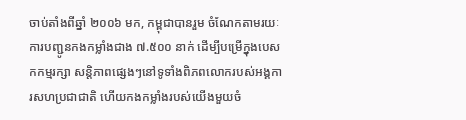ចាប់តាំងពីឆ្នាំ ២០០៦ មក, កម្ពុជាបានរួម ចំណែកតាមរយៈការបញ្ជូនកងកម្លាំងជាង ៧.៥០០ នាក់ ដើម្បីបម្រើក្នុងបេសកកម្មរក្សា សន្តិភាពផ្សេងៗនៅទូទាំងពិភពលោករបស់អង្គការសហប្រជាជាតិ ហើយកងកម្លាំងរបស់យើងមួយចំ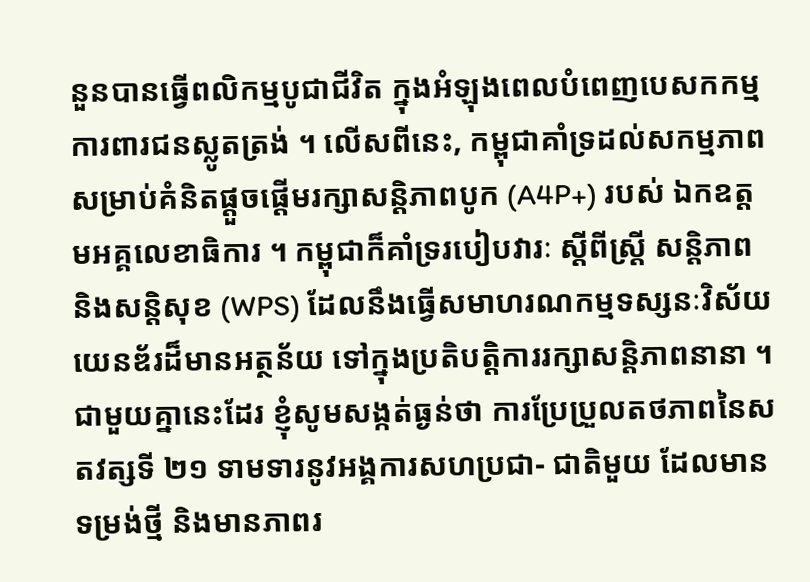នួនបានធ្វើពលិកម្មបូជាជីវិត ក្នុងអំឡុងពេលបំពេញបេសកកម្មការពារជនស្លូតត្រង់ ។ លើសពីនេះ, កម្ពុជាគាំទ្រដល់សកម្មភាព សម្រាប់គំនិតផ្តួចផ្តើមរក្សាសន្តិភាពបូក (A4P+) របស់ ឯកឧត្តមអគ្គលេខាធិការ ។ កម្ពុជាក៏គាំទ្ររបៀបវារៈ ស្តីពីស្ត្រី សន្តិភាព និងសន្តិសុខ (WPS) ដែលនឹងធ្វើសមាហរណកម្មទស្សនៈវិស័យយេនឌ័រដ៏មានអត្ថន័យ ទៅក្នុងប្រតិបត្តិការរក្សាសន្តិភាពនានា ។
ជាមួយគ្នានេះដែរ ខ្ញុំសូមសង្កត់ធ្ងន់ថា ការប្រែប្រួលតថភាពនៃសតវត្សទី ២១ ទាមទារនូវអង្គការសហប្រជា- ជាតិមួយ ដែលមានទម្រង់ថ្មី និងមានភាពរ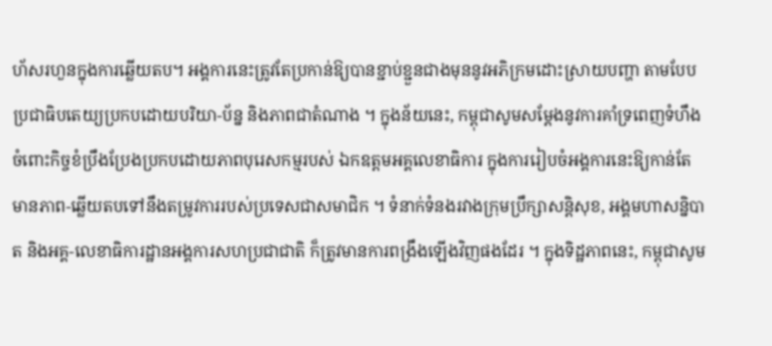ហ័សរហួនក្នុងការឆ្លើយតប។ អង្គការនេះត្រូវតែប្រកាន់ឱ្យបានខ្ជាប់ខ្ជួនជាងមុននូវអភិក្រមដោះស្រាយបញ្ហា តាមបែបប្រជាធិបតេយ្យប្រកបដោយបរិយា-ប័ន្ន និងភាពជាតំណាង ។ ក្នុងន័យនេះ, កម្ពុជាសូមសម្តែងនូវការគាំទ្រពេញទំហឹងចំពោះកិច្ចខំប្រឹងប្រែងប្រកបដោយភាពបុរេសកម្មរបស់ ឯកឧត្តមអគ្គលេខាធិការ ក្នុងការរៀបចំអង្គការនេះឱ្យកាន់តែមានភាព-ឆ្លើយតបទៅនឹងតម្រូវការរបស់ប្រទេសជាសមាជិក ។ ទំនាក់ទំនងរវាងក្រុមប្រឹក្សាសន្តិសុខ, អង្គមហាសន្និបាត និងអគ្គ-លេខាធិការដ្ឋានអង្គការសហប្រជាជាតិ ក៏ត្រូវមានការពង្រឹងឡើងវិញផងដែរ ។ ក្នុងទិដ្ឋភាពនេះ, កម្ពុជាសូម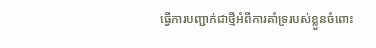ធ្វើការបញ្ជាក់ជាថ្មីអំពីការគាំទ្ររបស់ខ្លួនចំពោះ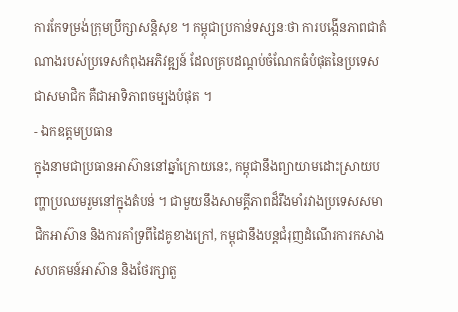ការកែទម្រង់ក្រុមប្រឹក្សាសន្តិសុខ ។ កម្ពុជាប្រកាន់ទស្សនៈថា ការបង្កើនភាពជាតំណាងរបស់ប្រទេសកំពុងអភិវឌ្ឍន៍ ដែលគ្របដណ្តប់ចំណែកធំបំផុតនៃប្រទេសជាសមាជិក គឺជាអាទិភាពចម្បងបំផុត ។
- ឯកឧត្តមប្រធាន
ក្នុងនាមជាប្រធានអាស៊ាននៅឆ្នាំក្រោយនេះ, កម្ពុជានឹងព្យាយាមដោះស្រាយបញ្ហាប្រឈមរួមនៅក្នុងតំបន់ ។ ជាមួយនឹងសាមគ្គីភាពដ៏រឹងមាំរវាងប្រទេសសមាជិកអាស៊ាន និងការគាំទ្រពីដៃគូខាងក្រៅ, កម្ពុជានឹងបន្តជំរុញដំណើរការកសាងសហគមន៍អាស៊ាន និងថែរក្សាតួ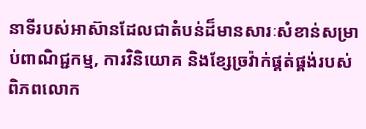នាទីរបស់អាស៊ានដែលជាតំបន់ដ៏មានសារៈសំខាន់សម្រាប់ពាណិជ្ជកម្ម, ការវិនិយោគ និងខ្សែច្រវ៉ាក់ផ្គត់ផ្គង់របស់ពិភពលោក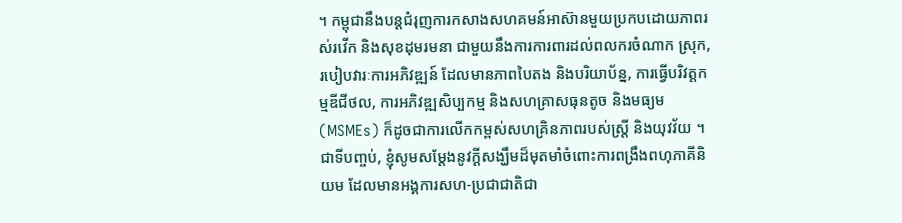។ កម្ពុជានឹងបន្តជំរុញការកសាងសហគមន៍អាស៊ានមួយប្រកបដោយភាពរស់រវើក និងសុខដុមរមនា ជាមួយនឹងការការពារដល់ពលករចំណាក ស្រុក, របៀបវារៈការអភិវឌ្ឍន៍ ដែលមានភាពបៃតង និងបរិយាប័ន្ន, ការធ្វើបរិវត្តកម្មឌីជីថល, ការអភិវឌ្ឍសិប្បកម្ម និងសហគ្រាសធុនតូច និងមធ្យម (MSMEs) ក៏ដូចជាការលើកកម្ពស់សហគ្រិនភាពរបស់ស្ត្រី និងយុវវ័យ ។
ជាទីបញ្ចប់, ខ្ញុំសូមសម្តែងនូវក្តីសង្ឃឹមដ៏មុតមាំចំពោះការពង្រឹងពហុភាគីនិយម ដែលមានអង្គការសហ-ប្រជាជាតិជា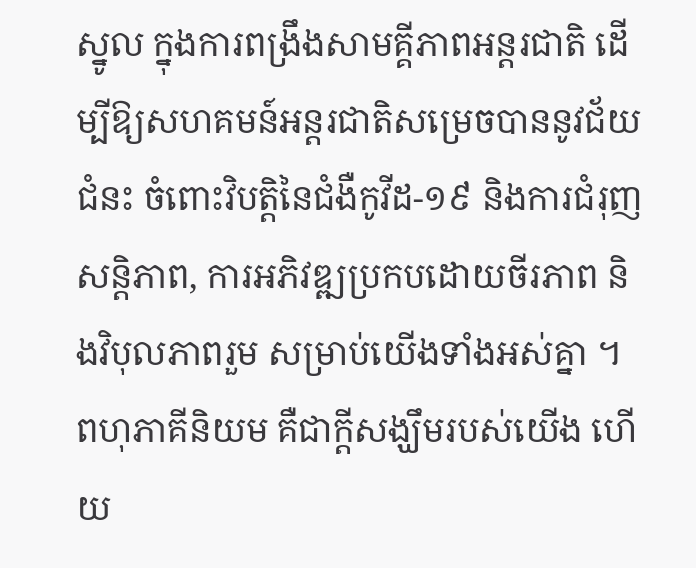ស្នូល ក្នុងការពង្រឹងសាមគ្គីភាពអន្តរជាតិ ដើម្បីឱ្យសហគមន៍អន្តរជាតិសម្រេចបាននូវជ័យជំនះ ចំពោះវិបត្តិនៃជំងឺកូវីដ-១៩ និងការជំរុញសន្តិភាព, ការអភិវឌ្ឍប្រកបដោយចីរភាព និងវិបុលភាពរួម សម្រាប់យើងទាំងអស់គ្នា ។ ពហុភាគីនិយម គឺជាក្តីសង្ឃឹមរបស់យើង ហើយ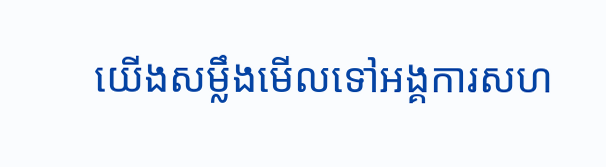យើងសម្លឹងមើលទៅអង្គការសហ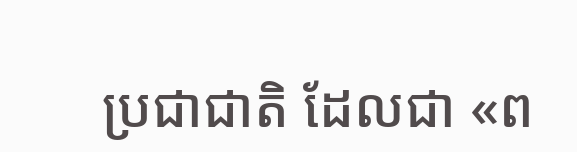ប្រជាជាតិ ដែលជា «ព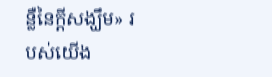ន្លឺនៃក្តីសង្ឃឹម» របស់យើង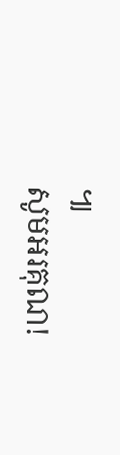៕
សូមអរគុណ!